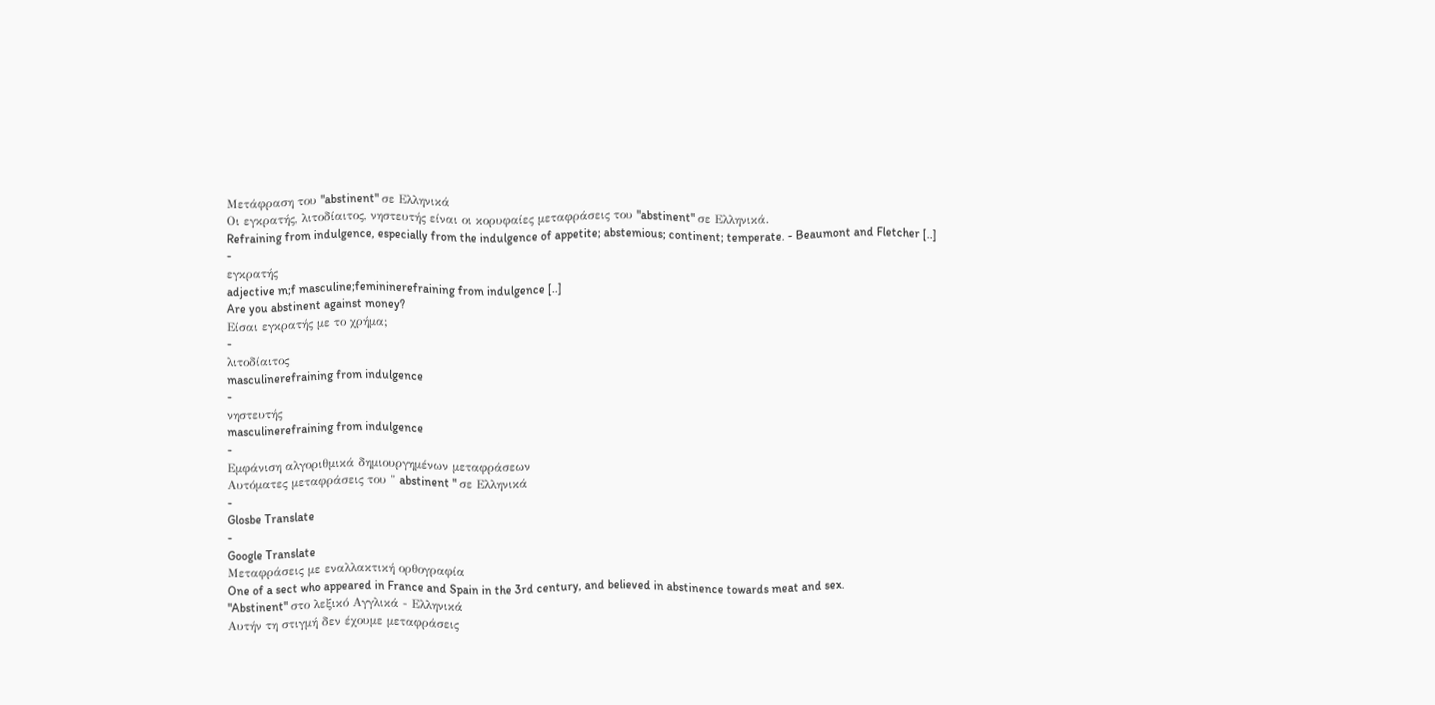Μετάφραση του "abstinent" σε Ελληνικά
Οι εγκρατής, λιτοδίαιτος, νηστευτής είναι οι κορυφαίες μεταφράσεις του "abstinent" σε Ελληνικά.
Refraining from indulgence, especially from the indulgence of appetite; abstemious; continent; temperate. - Beaumont and Fletcher [..]
-
εγκρατής
adjective m;f masculine;femininerefraining from indulgence [..]
Are you abstinent against money?
Είσαι εγκρατής με το χρήμα;
-
λιτοδίαιτος
masculinerefraining from indulgence
-
νηστευτής
masculinerefraining from indulgence
-
Εμφάνιση αλγοριθμικά δημιουργημένων μεταφράσεων
Αυτόματες μεταφράσεις του " abstinent " σε Ελληνικά
-
Glosbe Translate
-
Google Translate
Μεταφράσεις με εναλλακτική ορθογραφία
One of a sect who appeared in France and Spain in the 3rd century, and believed in abstinence towards meat and sex.
"Abstinent" στο λεξικό Αγγλικά - Ελληνικά
Αυτήν τη στιγμή δεν έχουμε μεταφράσεις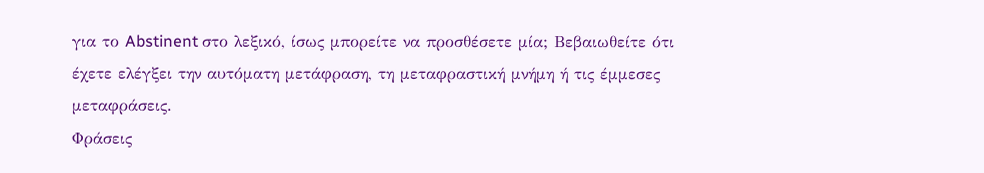για το Abstinent στο λεξικό, ίσως μπορείτε να προσθέσετε μία; Βεβαιωθείτε ότι έχετε ελέγξει την αυτόματη μετάφραση, τη μεταφραστική μνήμη ή τις έμμεσες μεταφράσεις.
Φράσεις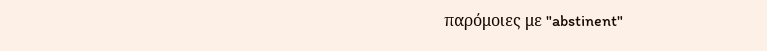παρόμοιες με "abstinent"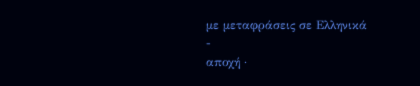με μεταφράσεις σε Ελληνικά
-
αποχή ·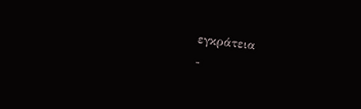εγκράτεια
-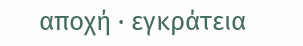αποχή · εγκράτεια